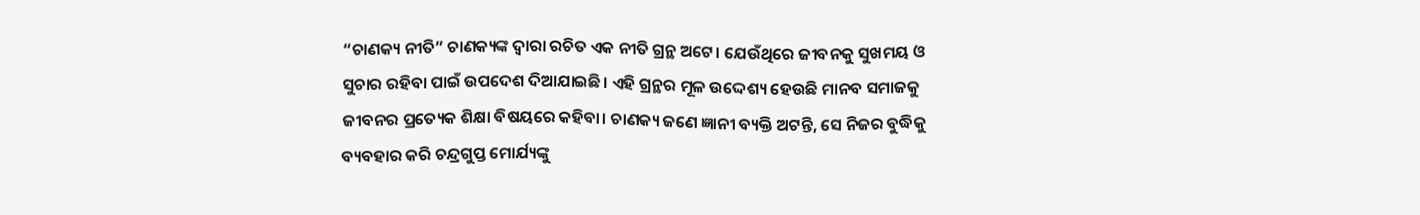“ଚାଣକ୍ୟ ନୀତି” ଚାଣକ୍ୟଙ୍କ ଦ୍ଵାରା ରଚିତ ଏକ ନୀତି ଗ୍ରନ୍ଥ ଅଟେ। ଯେଉଁଥିରେ ଜୀବନକୁ ସୁଖମୟ ଓ ସୁଚାର ରହିବା ପାଇଁ ଉପଦେଶ ଦିଆଯାଇଛି। ଏହି ଗ୍ରନ୍ଥର ମୂଳ ଉଦ୍ଦେଶ୍ୟ ହେଉଛି ମାନବ ସମାଜକୁ ଜୀବନର ପ୍ରତ୍ୟେକ ଶିକ୍ଷା ବିଷୟରେ କହିବା। ଚାଣକ୍ୟ ଜଣେ ଜ୍ଞାନୀ ବ୍ୟକ୍ତି ଅଟନ୍ତି, ସେ ନିଜର ବୁଦ୍ଧିକୁ ବ୍ୟବହାର କରି ଚନ୍ଦ୍ରଗୁପ୍ତ ମୋର୍ଯ୍ୟଙ୍କୁ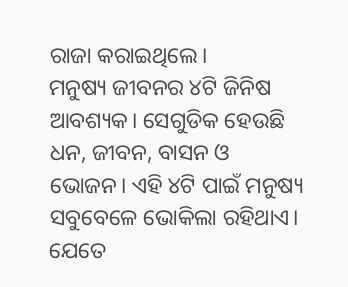ରାଜା କରାଇଥିଲେ।
ମନୁଷ୍ୟ ଜୀବନର ୪ଟି ଜିନିଷ ଆବଶ୍ୟକ। ସେଗୁଡିକ ହେଉଛି ଧନ, ଜୀବନ, ବାସନ ଓ ଭୋଜନ। ଏହି ୪ଟି ପାଇଁ ମନୁଷ୍ୟ ସବୁବେଳେ ଭୋକିଲା ରହିଥାଏ। ଯେତେ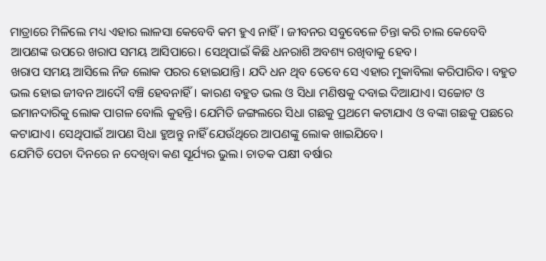ମାତ୍ରାରେ ମିଳିଲେ ମଧ୍ୟ ଏହାର ଲାଳସା କେବେବି କମ ହୁଏ ନାହିଁ। ଜୀବନର ସବୁବେଳେ ଚିନ୍ତା କରି ଚାଲ କେବେବି ଆପଣଙ୍କ ଉପରେ ଖରାପ ସମୟ ଆସିପାରେ। ସେଥିପାଇଁ କିଛି ଧନରାଶି ଅବଶ୍ୟ ରଖିବାକୁ ହେବ।
ଖରାପ ସମୟ ଆସିଲେ ନିଜ ଲୋକ ପରର ହୋଇଯାନ୍ତି। ଯଦି ଧନ ଥିବ ତେବେ ସେ ଏହାର ମୁକାବିଲା କରିପାରିବ। ବହୁତ ଭଲ ହୋଇ ଜୀବନ ଆଦୌ ବଞ୍ଚି ହେବନାହିଁ। କାରଣ ବହୁତ ଭଲ ଓ ସିଧା ମଣିଷକୁ ଦବାଇ ଦିଆଯାଏ। ସଚ୍ଚୋଟ ଓ ଇମାନଦାରିକୁ ଲୋକ ପାଗଳ ବୋଲି କୁହନ୍ତି। ଯେମିତି ଜଙ୍ଗଲରେ ସିଧା ଗଛକୁ ପ୍ରଥମେ କଟାଯାଏ ଓ ବଙ୍କା ଗଛକୁ ପଛରେ କଟାଯାଏ। ସେଥିପାଇଁ ଆପଣ ସିଧା ହୁଅନ୍ତୁ ନାହିଁ ଯେଉଁଥିରେ ଆପଣଙ୍କୁ ଲୋକ ଖାଇଯିବେ।
ଯେମିତି ପେଚା ଦିନରେ ନ ଦେଖିବା କଣ ସୂର୍ଯ୍ୟର ଭୁଲ। ଚାତକ ପକ୍ଷୀ ବର୍ଷାର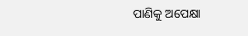ପାଣିକୁ ଅପେକ୍ଷା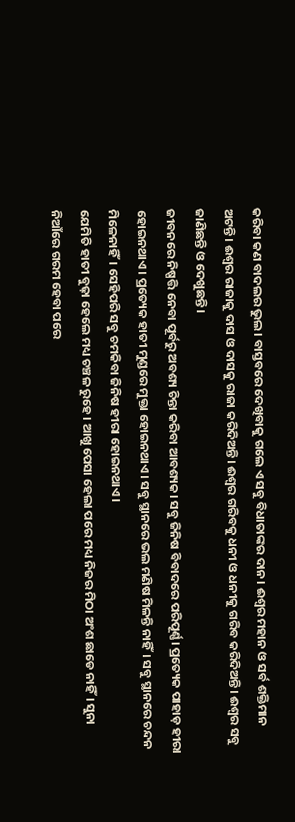କରିବା କଣ ବାଦଲର ଭୁଲ। ବାସ୍ତବରେ ଦେଖିବାକୁ ଗଲେ ଏ ସବୁ ବିଧାତାଙ୍କର ଦାନ। ଈଶ୍ୱର ମହାନ ଓ ସର୍ବ ଶକ୍ତିମାନ ଅଟନ୍ତି। ଈଶ୍ୱର ରାଜାକୁ ଦାସ ଓ ଦାସକୁ ରାଜା କରିଦିଅନ୍ତି। ଈଶ୍ୱର ଗରିବକୁ ଧନୀ ଓ ଧନୀକୁ ଗରିବ କରିଦିଅନ୍ତି। ଈଶ୍ୱର ସବୁ ଜାଣିଛନ୍ତି ଓ ଦେଖୁଛନ୍ତି।
ଜୀବନରେ ନିଷ୍ପତ୍ତି ନେବା ପୂର୍ବରୁ ଅବଶ୍ୟ ଚିନ୍ତା କରିବା ଆବଶ୍ୟକ। ସବୁ ଜିନିଷ ବିବାଦରେ ପରିପୂର୍ଣ୍ଣ। ପ୍ରତ୍ୟେକ ପାହାଡ଼ ହୀରା ହୋଇନଥାଏ। ପ୍ରତ୍ୟେକ ହାତୀ ମୁଣ୍ଡରେ ମୁକ୍ତା ହୋଇନଥାଏ। ସବୁ ସ୍ଥାନରେ ଭଲ ମଣିଷ ମିଳନ୍ତି ନାହିଁ। ସବୁ ସ୍ଥାନରେ ଚନ୍ଦନ ମିଳେନାହିଁ। ସେହିପରି ସବୁ ଚମକିବା ଜିନିଷ ହୀରା ହୋଇନଥାଏ।
ଯେମିତି ହାତୀ ବୁଢ଼ା ହେଲେ ମଧ୍ୟ ଚଞ୍ଚଳ ରୁହେ। ଆଖୁ ପେସା ହେଲା ପରେ ମଧ୍ୟ ନିଜର ମିଠା ଅଂଶ ଛାଡେ ନାହିଁ। ସୁନା ନିଆଁରେ ଗରମ ହେବା ପରେ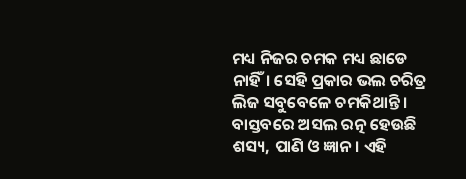ମଧ୍ୟ ନିଜର ଚମକ ମଧ୍ୟ ଛାଡେ ନାହିଁ। ସେହି ପ୍ରକାର ଭଲ ଚରିତ୍ର ଲିଜ ସବୁବେଳେ ଚମକିଥାନ୍ତି। ବାସ୍ତବରେ ଅସଲ ରତ୍ନ ହେଉଛି ଶସ୍ୟ, ପାଣି ଓ ଜ୍ଞାନ। ଏହି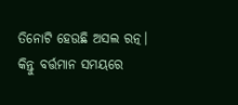ତିନୋଟି ହେଉଛି ଅସଲ ରତ୍ନ। କିନ୍ତୁ ବର୍ତ୍ତମାନ ସମୟରେ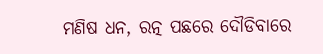ମଣିଷ ଧନ, ରତ୍ନ ପଛରେ ଦୌଡିବାରେ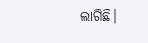ଲାଗିଛି।